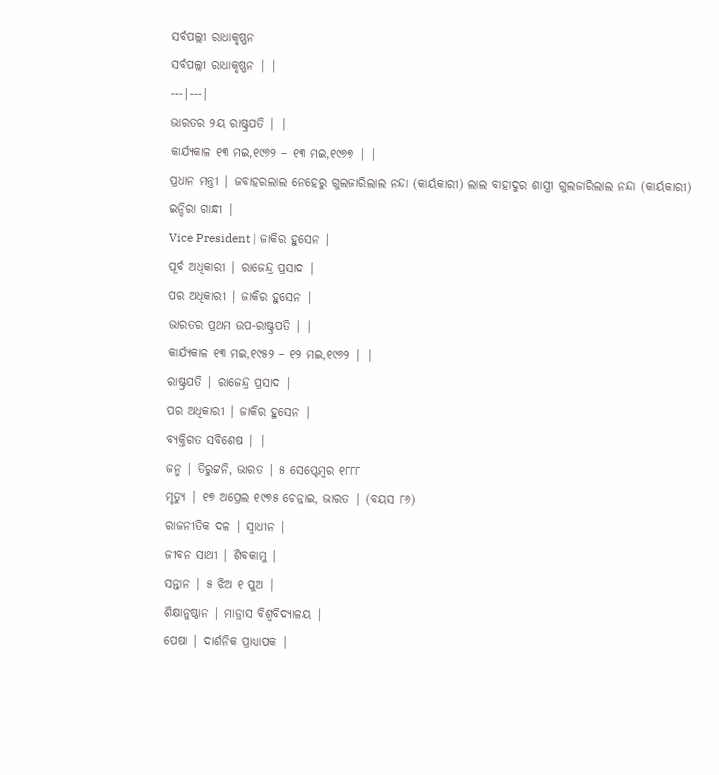ସର୍ବପଲ୍ଲୀ ରାଧାକୃଷ୍ଣନ
ସର୍ବପଲ୍ଲୀ ରାଧାକୃଷ୍ଣନ | |
---|---|
ଭାରତର ୨ୟ ରାଷ୍ଟ୍ରପତି | |
କାର୍ଯ୍ୟକାଳ ୧୩ ମଇ,୧୯୬୨ – ୧୩ ମଇ,୧୯୬୭ | |
ପ୍ରଧାନ ମନ୍ତ୍ରୀ | ଜବାହରଲାଲ ନେହେରୁ ଗୁଲଜାରିଲାଲ ନନ୍ଦା (କାର୍ୟକାରୀ) ଲାଲ ବାହାଦୁର ଶାସ୍ତ୍ରୀ ଗୁଲଜାରିଲାଲ ନନ୍ଦା (କାର୍ୟକାରୀ) ଇନ୍ଦିରା ଗାନ୍ଧୀ |
Vice President | ଜାକିର ହୁସେନ |
ପୂର୍ବ ଅଧିକାରୀ | ରାଜେନ୍ଦ୍ର ପ୍ରସାଦ |
ପର ଅଧିକାରୀ | ଜାକିର ହୁସେନ |
ଭାରତର ପ୍ରଥମ ଉପ-ରାଷ୍ଟ୍ରପତି | |
କାର୍ଯ୍ୟକାଳ ୧୩ ମଇ,୧୯୫୨ – ୧୨ ମଇ,୧୯୬୨ | |
ରାଷ୍ଟ୍ରପତି | ରାଜେନ୍ଦ୍ର ପ୍ରସାଦ |
ପର ଅଧିକାରୀ | ଜାକିର ହୁସେନ |
ବ୍ୟକ୍ତିଗତ ସବିଶେଷ | |
ଜନ୍ମ | ତିରୁଟ୍ଟନି, ଭାରତ | ୫ ସେପ୍ଟେମ୍ବର ୧୮୮୮
ମୃତ୍ୟୁ | ୧୭ ଅପ୍ରେଲ ୧୯୭୫ ଚେନ୍ନାଇ, ଭାରତ | (ବୟସ ୮୬)
ରାଜନୀତିକ ଦଳ | ସ୍ୱାଧୀନ |
ଜୀବନ ସାଥୀ | ଶିବକାମୁ |
ସନ୍ତାନ | ୫ ଝିଅ ୧ ପୁଅ |
ଶିକ୍ଷାନୁଷ୍ଠାନ | ମାଡ୍ରାସ ବିଶ୍ୱବିଦ୍ୟାଳୟ |
ପେଷା | ଦାର୍ଶନିକ ପ୍ରାଧ୍ୟାପକ |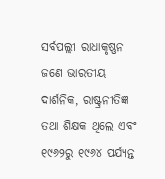ସର୍ବପଲ୍ଲୀ ରାଧାକୃଷ୍ଣନ ଜଣେ ଭାରତୀୟ ଦାର୍ଶନିକ, ରାଷ୍ଟ୍ରନୀତିଜ୍ଞ ତଥା ଶିକ୍ଷକ ଥିଲେ ଏବଂ ୧୯୬୨ରୁ ୧୯୬୪ ପର୍ଯ୍ୟନ୍ତ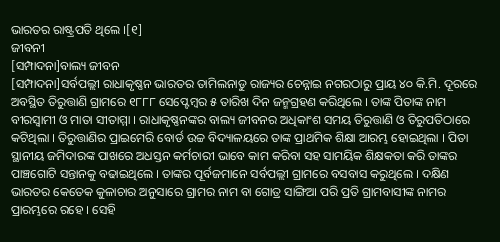ଭାରତର ରାଷ୍ଟ୍ରପତି ଥିଲେ ।[୧]
ଜୀବନୀ
[ସମ୍ପାଦନା]ବାଲ୍ୟ ଜୀବନ
[ସମ୍ପାଦନା]ସର୍ବପଲ୍ଲୀ ରାଧାକୃଷ୍ଣନ ଭାରତର ତାମିଲନାଡୁ ରାଜ୍ୟର ଚେନ୍ନାଇ ନଗରଠାରୁ ପ୍ରାୟ ୪୦ କି.ମି. ଦୂରରେ ଅବସ୍ଥିତ ତିରୁତ୍ତାଣି ଗ୍ରାମରେ ୧୮୮୮ ସେପ୍ଟେମ୍ବର ୫ ତାରିଖ ଦିନ ଜନ୍ମଗ୍ରହଣ କରିଥିଲେ । ତାଙ୍କ ପିତାଙ୍କ ନାମ ବୀରସ୍ୱାମୀ ଓ ମାତା ସୀତାମ୍ମା । ରାଧାକୃଷ୍ଣନଙ୍କର ବାଲ୍ୟ ଜୀବନର ଅଧିକାଂଶ ସମୟ ତିରୁତ୍ତାଣି ଓ ତିରୁପତିଠାରେ କଟିଥିଲା । ତିରୁତ୍ତାଣିର ପ୍ରାଇମେରି ବୋର୍ଡ ଉଚ୍ଚ ବିଦ୍ୟାଳୟରେ ତାଙ୍କ ପ୍ରାଥମିକ ଶିକ୍ଷା ଆରମ୍ଭ ହୋଇଥିଲା । ପିତା ସ୍ଥାନୀୟ ଜମିଦାରଙ୍କ ପାଖରେ ଅଧସ୍ତନ କର୍ମଚାରୀ ଭାବେ କାମ କରିବା ସହ ସାମୟିକ ଶିକ୍ଷକତା କରି ତାଙ୍କର ପାଞ୍ଚଗୋଟି ସନ୍ତାନକୁ ବଢାଇଥିଲେ । ତାଙ୍କର ପୂର୍ବଜମାନେ ସର୍ବପଲ୍ଲୀ ଗ୍ରାମରେ ବସବାସ କରୁଥିଲେ । ଦକ୍ଷିଣ ଭାରତର କେତେକ କୁଳାଚାର ଅନୁସାରେ ଗ୍ରାମର ନାମ ବା ଗୋତ୍ର ସାଙ୍ଗିଆ ପରି ପ୍ରତି ଗ୍ରାମବାସୀଙ୍କ ନାମର ପ୍ରାରମ୍ଭରେ ରହେ । ସେହି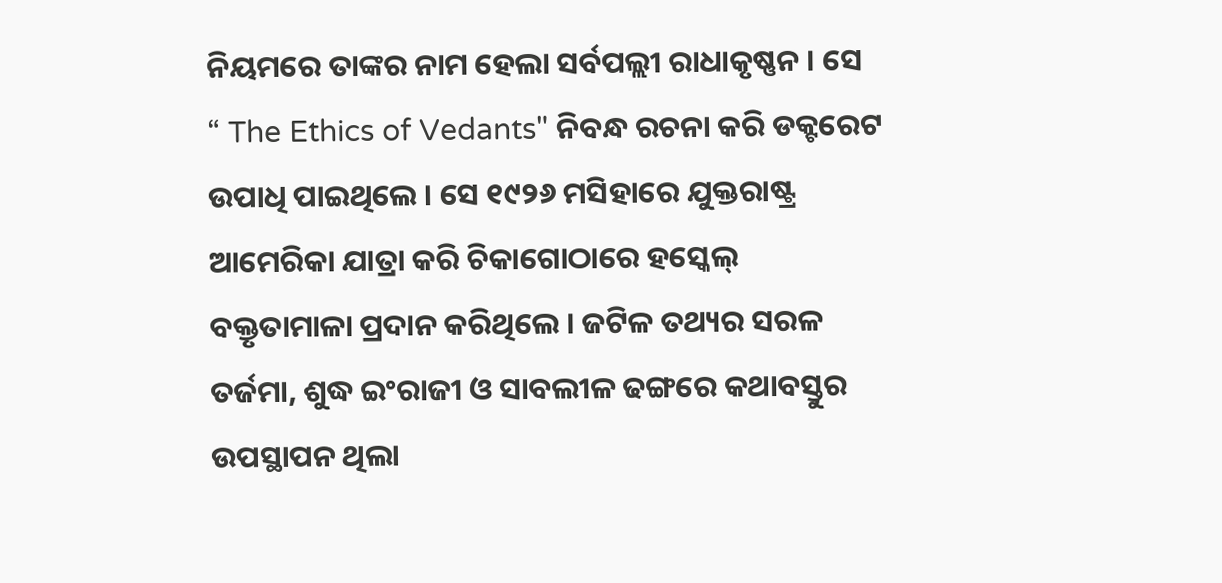ନିୟମରେ ତାଙ୍କର ନାମ ହେଲା ସର୍ବପଲ୍ଲୀ ରାଧାକୃଷ୍ଣନ । ସେ “ The Ethics of Vedants" ନିବନ୍ଧ ରଚନା କରି ଡକ୍ଟରେଟ ଉପାଧି ପାଇଥିଲେ । ସେ ୧୯୨୬ ମସିହାରେ ଯୁକ୍ତରାଷ୍ଟ୍ର ଆମେରିକା ଯାତ୍ରା କରି ଚିକାଗୋଠାରେ ହସ୍କେଲ୍ ବକ୍ତୃତାମାଳା ପ୍ରଦାନ କରିଥିଲେ । ଜଟିଳ ତଥ୍ୟର ସରଳ ତର୍ଜମା, ଶୁଦ୍ଧ ଇଂରାଜୀ ଓ ସାବଲୀଳ ଢଙ୍ଗରେ କଥାବସ୍ତୁର ଉପସ୍ଥାପନ ଥିଲା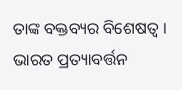ତାଙ୍କ ବକ୍ତବ୍ୟର ବିଶେଷତ୍ୱ । ଭାରତ ପ୍ରତ୍ୟାବର୍ତ୍ତନ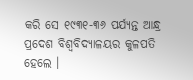କରି ସେ ୧୯୩୧-୩୬ ପର୍ଯ୍ୟନ୍ତ ଆନ୍ଧ୍ର ପ୍ରଦେଶ ବିଶ୍ୱବିଦ୍ୟାଳୟର କୁଳପତି ହେଲେ ।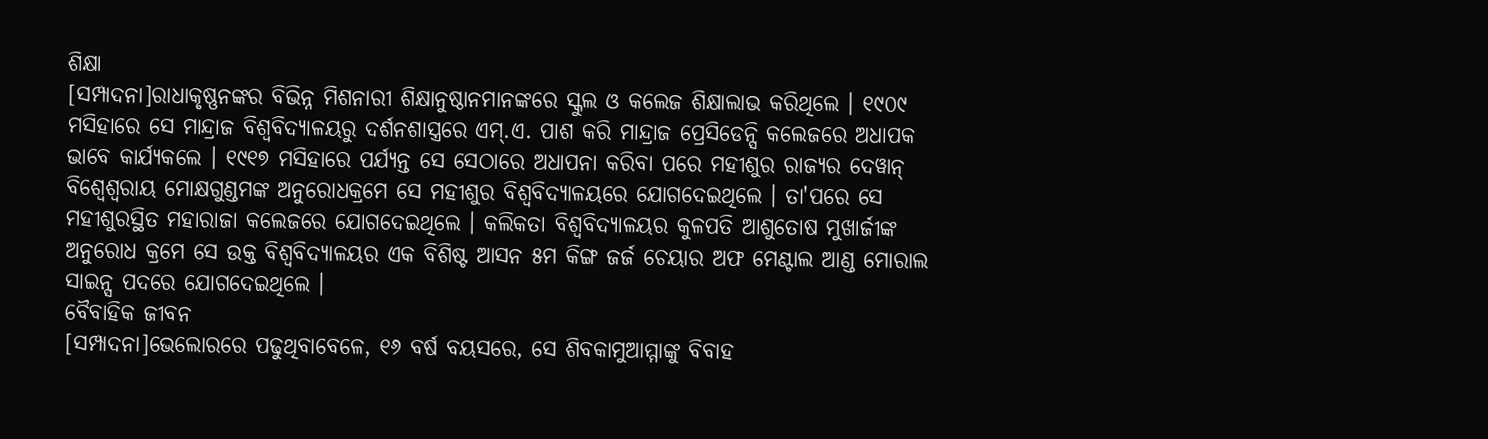ଶିକ୍ଷା
[ସମ୍ପାଦନା]ରାଧାକୃଷ୍ଣନଙ୍କର ବିଭିନ୍ନ ମିଶନାରୀ ଶିକ୍ଷାନୁଷ୍ଠାନମାନଙ୍କରେ ସ୍କୁଲ ଓ କଲେଜ ଶିକ୍ଷାଲାଭ କରିଥିଲେ । ୧୯୦୯ ମସିହାରେ ସେ ମାନ୍ଦ୍ରାଜ ବିଶ୍ୱବିଦ୍ୟାଳୟରୁ ଦର୍ଶନଶାସ୍ତ୍ରରେ ଏମ୍.ଏ. ପାଶ କରି ମାନ୍ଦ୍ରାଜ ପ୍ରେସିଡେନ୍ସି କଲେଜରେ ଅଧାପକ ଭାବେ କାର୍ଯ୍ୟକଲେ । ୧୯୧୭ ମସିହାରେ ପର୍ଯ୍ୟନ୍ତ ସେ ସେଠାରେ ଅଧାପନା କରିବା ପରେ ମହୀଶୁର ରାଜ୍ୟର ଦେୱାନ୍ ବିଶ୍ୱେଶ୍ୱରାୟ ମୋକ୍ଷଗୁଣ୍ଡମଙ୍କ ଅନୁରୋଧକ୍ରମେ ସେ ମହୀଶୁର ବିଶ୍ୱବିଦ୍ୟାଳୟରେ ଯୋଗଦେଇଥିଲେ । ତା'ପରେ ସେ ମହୀଶୁରସ୍ଥିତ ମହାରାଜା କଲେଜରେ ଯୋଗଦେଇଥିଲେ । କଲିକତା ବିଶ୍ୱବିଦ୍ୟାଳୟର କୁଳପତି ଆଶୁତୋଷ ମୁଖାର୍ଜୀଙ୍କ ଅନୁରୋଧ କ୍ରମେ ସେ ଉକ୍ତ ବିଶ୍ୱବିଦ୍ୟାଳୟର ଏକ ବିଶିଷ୍ଟ ଆସନ ୫ମ କିଙ୍ଗ ଜର୍ଜ ଚେୟାର ଅଫ ମେଣ୍ଟାଲ ଆଣ୍ଡ ମୋରାଲ ସାଇନ୍ସ ପଦରେ ଯୋଗଦେଇଥିଲେ ।
ବୈବାହିକ ଜୀବନ
[ସମ୍ପାଦନା]ଭେଲୋରରେ ପଢୁଥିବାବେଳେ, ୧୬ ବର୍ଷ ବୟସରେ, ସେ ଶିବକାମୁଆମ୍ମାଙ୍କୁ ବିବାହ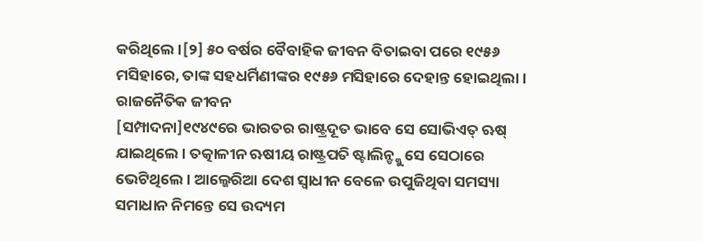କରିଥିଲେ ।[୨] ୫୦ ବର୍ଷର ବୈବାହିକ ଜୀବନ ବିତାଇବା ପରେ ୧୯୫୬ ମସିହାରେ, ତାଙ୍କ ସହଧର୍ମିଣୀଙ୍କର ୧୯୫୬ ମସିହାରେ ଦେହାନ୍ତ ହୋଇଥିଲା ।
ରାଜନୈତିକ ଜୀବନ
[ସମ୍ପାଦନା]୧୯୪୯ରେ ଭାରତର ରାଷ୍ଟ୍ରଦୂତ ଭାବେ ସେ ସୋଭିଏତ୍ ଋଷ୍ ଯାଇଥିଲେ । ତତ୍କାଳୀନ ଋଷୀୟ ରାଷ୍ଟ୍ରପତି ଷ୍ଟାଲିନ୍ଙ୍କୁ ସେ ସେଠାରେ ଭେଟିଥିଲେ । ଆଲ୍ଜେରିଆ ଦେଶ ସ୍ୱାଧୀନ ବେଳେ ଉପୁଜିଥିବା ସମସ୍ୟା ସମାଧାନ ନିମନ୍ତେ ସେ ଉଦ୍ୟମ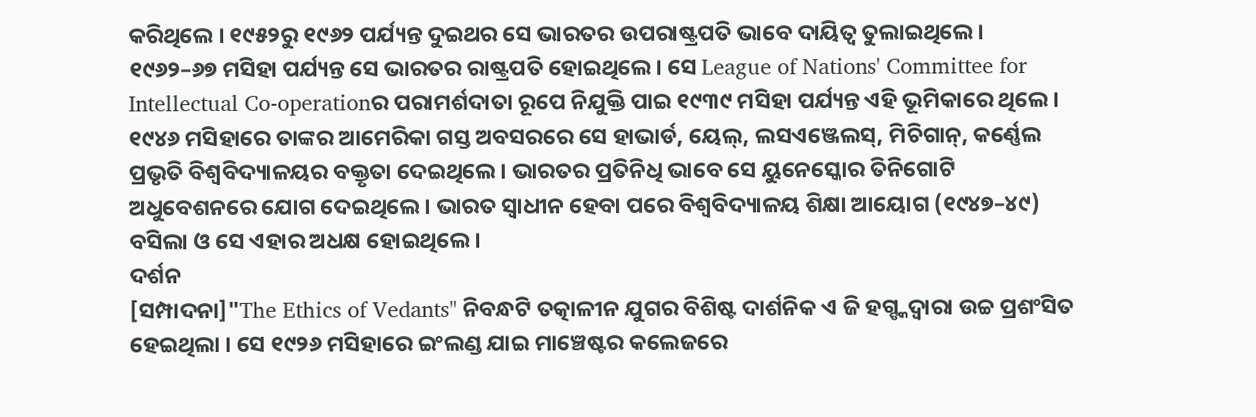କରିଥିଲେ । ୧୯୫୨ରୁ ୧୯୬୨ ପର୍ଯ୍ୟନ୍ତ ଦୁଇଥର ସେ ଭାରତର ଉପରାଷ୍ଟ୍ରପତି ଭାବେ ଦାୟିତ୍ୱ ତୁଲାଇଥିଲେ । ୧୯୬୨–୬୭ ମସିହା ପର୍ଯ୍ୟନ୍ତ ସେ ଭାରତର ରାଷ୍ଟ୍ରପତି ହୋଇଥିଲେ । ସେ League of Nations' Committee for Intellectual Co-operationର ପରାମର୍ଶଦାତା ରୂପେ ନିଯୁକ୍ତି ପାଇ ୧୯୩୯ ମସିହା ପର୍ଯ୍ୟନ୍ତ ଏହି ଭୂମିକାରେ ଥିଲେ । ୧୯୪୬ ମସିହାରେ ତାଙ୍କର ଆମେରିକା ଗସ୍ତ ଅବସରରେ ସେ ହାଭାର୍ଡ, ୟେଲ୍, ଲସଏଞ୍ଜେଲସ୍, ମିଚିଗାନ୍, କର୍ଣ୍ଣେଲ ପ୍ରଭୃତି ବିଶ୍ୱବିଦ୍ୟାଳୟର ବକ୍ତୃତା ଦେଇଥିଲେ । ଭାରତର ପ୍ରତିନିଧି ଭାବେ ସେ ୟୁନେସ୍କୋର ତିନିଗୋଟି ଅଧୁବେଶନରେ ଯୋଗ ଦେଇଥିଲେ । ଭାରତ ସ୍ୱାଧୀନ ହେବା ପରେ ବିଶ୍ୱବିଦ୍ୟାଳୟ ଶିକ୍ଷା ଆୟୋଗ (୧୯୪୭–୪୯) ବସିଲା ଓ ସେ ଏହାର ଅଧକ୍ଷ ହୋଇଥିଲେ ।
ଦର୍ଶନ
[ସମ୍ପାଦନା]"The Ethics of Vedants" ନିବନ୍ଧଟି ତତ୍କାଳୀନ ଯୁଗର ବିଶିଷ୍ଟ ଦାର୍ଶନିକ ଏ ଜି ହଗ୍ଙ୍କଦ୍ୱାରା ଉଚ୍ଚ ପ୍ରଶଂସିତ ହେଇଥିଲା । ସେ ୧୯୨୬ ମସିହାରେ ଇଂଲଣ୍ଡ ଯାଇ ମାଞ୍ଚେଷ୍ଟର କଲେଜରେ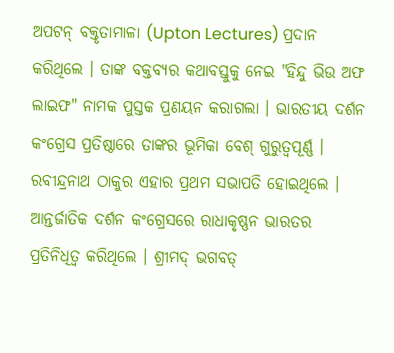ଅପଟନ୍ ବକ୍ତୃତାମାଳା (Upton Lectures) ପ୍ରଦାନ କରିଥିଲେ । ତାଙ୍କ ବକ୍ତବ୍ୟର କଥାବସ୍ତୁକୁ ନେଇ "ହିନ୍ଦୁ ଭିଉ ଅଫ ଲାଇଫ" ନାମକ ପୁସ୍ତକ ପ୍ରଣୟନ କରାଗଲା । ଭାରତୀୟ ଦର୍ଶନ କଂଗ୍ରେସ ପ୍ରତିଷ୍ଠାରେ ତାଙ୍କର ଭୂମିକା ବେଶ୍ ଗୁରୁତ୍ୱପୂର୍ଣ୍ଣ । ରବୀନ୍ଦ୍ରନାଥ ଠାକୁର ଏହାର ପ୍ରଥମ ସଭାପତି ହୋଇଥିଲେ । ଆନ୍ତର୍ଜାତିକ ଦର୍ଶନ କଂଗ୍ରେସରେ ରାଧାକୃଷ୍ଣନ ଭାରତର ପ୍ରତିନିଧିତ୍ୱ କରିଥିଲେ । ଶ୍ରୀମଦ୍ ଭଗବତ୍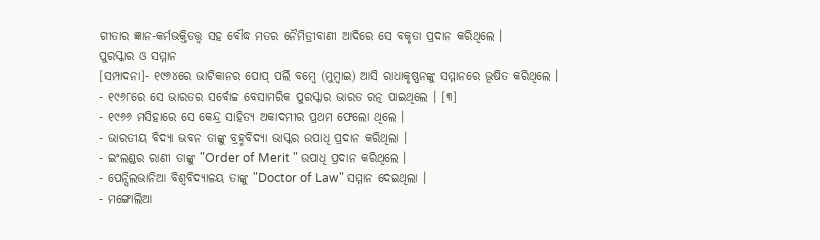ଗୀତାର ଜ୍ଞାନ-କର୍ମଭକ୍ତିତତ୍ତ୍ୱ ସହ ବୌଦ୍ଧ ମତର ନୈମିତ୍ରୀବାଣୀ ଆଦିରେ ସେ ବକୃତା ପ୍ରଦାନ କରିଥିଲେ ।
ପୁରସ୍କାର ଓ ସମ୍ମାନ
[ସମ୍ପାଦନା]- ୧୯୬୪ରେ ଭାଟିକାନର ପୋପ୍ ପର୍ଲି ବମ୍ବେ (ମୁମ୍ବାଇ) ଆସି ରାଧାକୃଷ୍ଣନଙ୍କୁ ସମ୍ମାନରେ ଭୂଷିତ କରିଥିଲେ ।
- ୧୯୬୮ରେ ସେ ଭାରତର ସର୍ବୋଚ୍ଚ ବେସାମରିକ ପୁରସ୍କାର ଭାରତ ରତ୍ନ ପାଇଥିଲେ । [୩]
- ୧୯୬୬ ମସିହାରେ ସେ କେନ୍ଦ୍ର ସାହିତ୍ୟ ଅକାଦମୀର ପ୍ରଥମ ଫେଲୋ ଥିଲେ ।
- ଭାରତୀୟ ବିଦ୍ୟା ଭବନ ତାଙ୍କୁ ବ୍ରହ୍ମବିଦ୍ୟା ଭାସ୍କର ଉପାଧି ପ୍ରଦାନ କରିଥିଲା ।
- ଇଂଲଣ୍ଡର ରାଣୀ ତାଙ୍କୁ "Order of Merit " ଉପାଧି ପ୍ରଦାନ କରିଥିଲେ ।
- ପେନ୍ସିଲଭାନିଆ ବିଶ୍ୱବିଦ୍ୟାଳୟ ତାଙ୍କୁ "Doctor of Law" ସମ୍ମାନ ଦେଇଥିଲା ।
- ମଙ୍ଗୋଲିଆ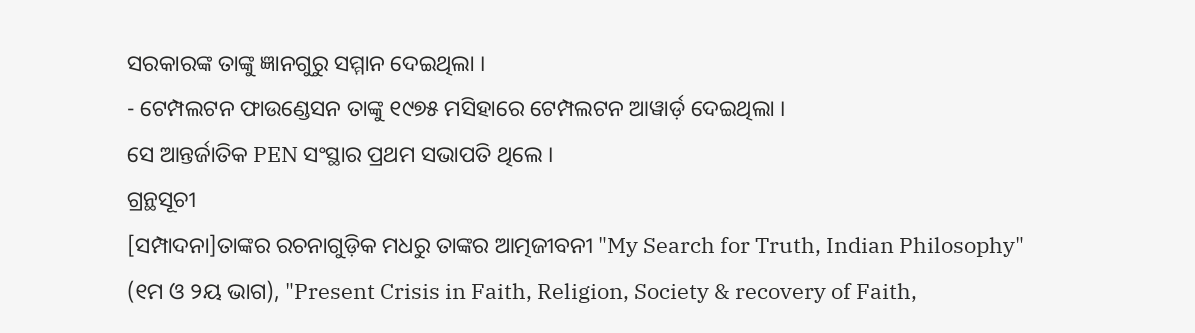ସରକାରଙ୍କ ତାଙ୍କୁ ଜ୍ଞାନଗୁରୁ ସମ୍ମାନ ଦେଇଥିଲା ।
- ଟେମ୍ପଲଟନ ଫାଉଣ୍ଡେସନ ତାଙ୍କୁ ୧୯୭୫ ମସିହାରେ ଟେମ୍ପଲଟନ ଆୱାର୍ଡ଼ ଦେଇଥିଲା ।
ସେ ଆନ୍ତର୍ଜାତିକ PEN ସଂସ୍ଥାର ପ୍ରଥମ ସଭାପତି ଥିଲେ ।
ଗ୍ରନ୍ଥସୂଚୀ
[ସମ୍ପାଦନା]ତାଙ୍କର ରଚନାଗୁଡ଼ିକ ମଧରୁ ତାଙ୍କର ଆତ୍ମଜୀବନୀ "My Search for Truth, Indian Philosophy" (୧ମ ଓ ୨ୟ ଭାଗ), "Present Crisis in Faith, Religion, Society & recovery of Faith,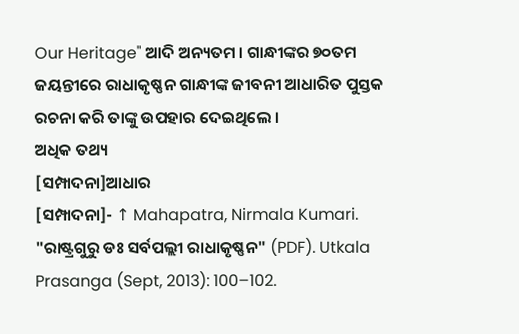Our Heritage" ଆଦି ଅନ୍ୟତମ । ଗାନ୍ଧୀଙ୍କର ୭୦ତମ ଜୟନ୍ତୀରେ ରାଧାକୃଷ୍ଣନ ଗାନ୍ଧୀଙ୍କ ଜୀବନୀ ଆଧାରିତ ପୁସ୍ତକ ରଚନା କରି ତାଙ୍କୁ ଉପହାର ଦେଇଥିଲେ ।
ଅଧିକ ତଥ୍ୟ
[ସମ୍ପାଦନା]ଆଧାର
[ସମ୍ପାଦନା]- ↑ Mahapatra, Nirmala Kumari. "ରାଷ୍ଟ୍ରଗୁରୁ ଡଃ ସର୍ବପଲ୍ଲୀ ରାଧାକୃଷ୍ଣନ" (PDF). Utkala Prasanga (Sept, 2013): 100–102.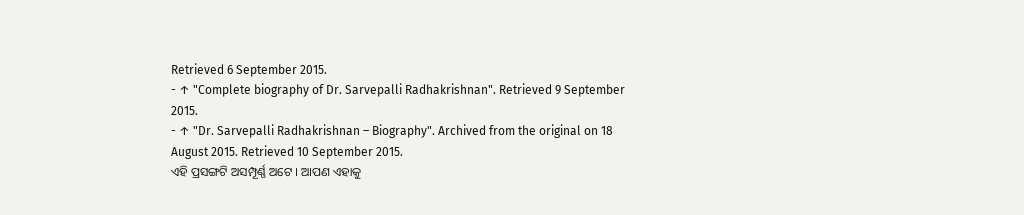Retrieved 6 September 2015.
- ↑ "Complete biography of Dr. Sarvepalli Radhakrishnan". Retrieved 9 September 2015.
- ↑ "Dr. Sarvepalli Radhakrishnan – Biography". Archived from the original on 18 August 2015. Retrieved 10 September 2015.
ଏହି ପ୍ରସଙ୍ଗଟି ଅସମ୍ପୂର୍ଣ୍ଣ ଅଟେ । ଆପଣ ଏହାକୁ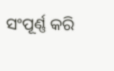ସଂପୂର୍ଣ୍ଣ କରି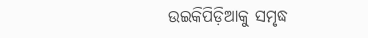ଉଇକିପିଡ଼ିଆକୁ ସମୃଦ୍ଧ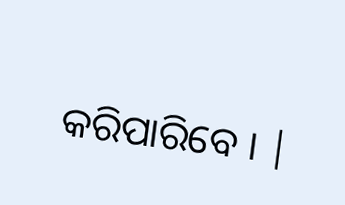କରିପାରିବେ । |